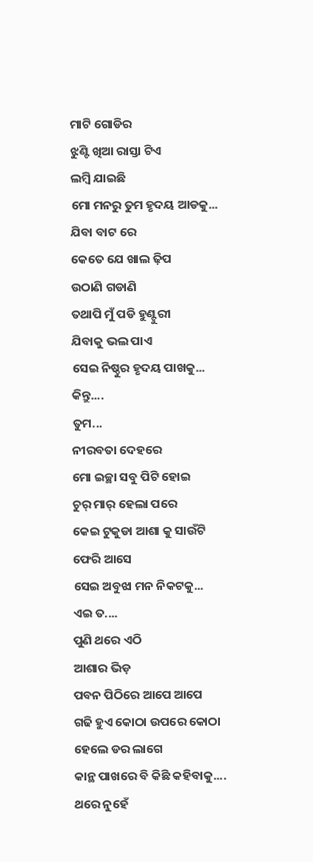ମାଟି ଗୋଡିର
ଝୁଣ୍ଟି ଖିଆ ରାସ୍ତା ଟିଏ
ଲମ୍ବି ଯାଇଛି
ମୋ ମନରୁ ତୁମ ହୃଦୟ ଆଡକୁ...
ଯିବା ବାଟ ରେ
କେତେ ଯେ ଖାଲ ଢ଼ିପ
ଉଠାଣି ଗଡାଣି
ତଥାପି ମୁଁ ପଡି ହୁଣ୍ଟୁରୀ
ଯିବାକୁ ଭଲ ପାଏ
ସେଇ ନିଷ୍ଠୁର ହୃଦୟ ପାଖକୁ...
କିନ୍ତୁ....
ତୁମ...
ନୀରବତା ଦେହରେ
ମୋ ଇଚ୍ଛା ସବୁ ପିଟି ହୋଇ
ଚୁର୍ ମାର୍ ହେଲା ପରେ
କେଇ ଟୁକୁଡା ଆଶା କୁ ସାଉଁଟି
ଫେରି ଆସେ
ସେଇ ଅବୁଝା ମନ ନିକଟକୁ...
ଏଇ ତ....
ପୁଣି ଥରେ ଏଠି
ଆଶାର ଭିଡ଼
ପବନ ପିଠିରେ ଆପେ ଆପେ
ଗଢି ହୁଏ କୋଠା ଉପରେ କୋଠା
ହେଲେ ଡର ଲାଗେ
କାନ୍ଥ ପାଖରେ ବି କିଛି କହିବାକୁ....
ଥରେ ନୁହେଁ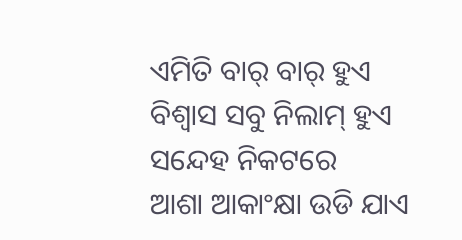ଏମିତି ବାର୍ ବାର୍ ହୁଏ
ବିଶ୍ୱାସ ସବୁ ନିଲାମ୍ ହୁଏ
ସନ୍ଦେହ ନିକଟରେ
ଆଶା ଆକାଂକ୍ଷା ଉଡି ଯାଏ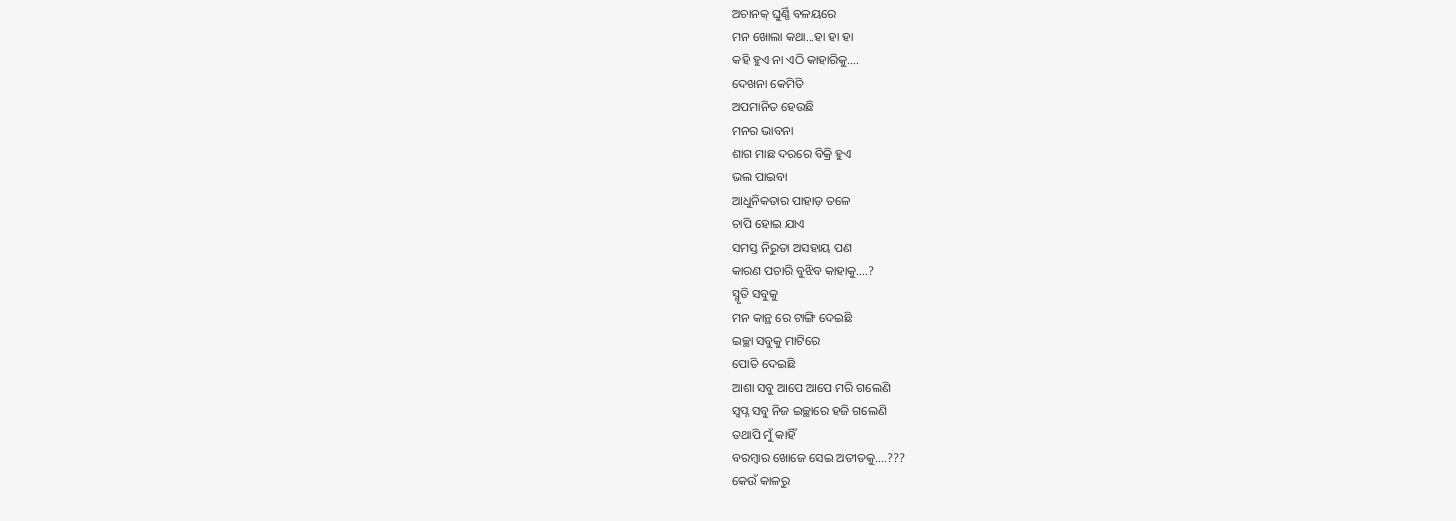ଅଚାନକ୍ ଘୁର୍ଣ୍ଣି ବଳୟରେ
ମନ ଖୋଲା କଥା...ହା ହା ହା
କହି ହୁଏ ନା ଏଠି କାହାରିକୁ....
ଦେଖନା କେମିତି
ଅପମାନିତ ହେଉଛି
ମନର ଭାବନା
ଶାଗ ମାଛ ଦରରେ ବିକ୍ରି ହୁଏ
ଭଲ ପାଇବା
ଆଧୁନିକତାର ପାହାଡ଼ ତଳେ
ଚାପି ହୋଇ ଯାଏ
ସମସ୍ତ ନିରୁତା ଅସହାୟ ପଣ
କାରଣ ପଚାରି ବୁଝିବ କାହାକୁ....?
ସ୍ମୃତି ସବୁକୁ
ମନ କାନ୍ଥ ରେ ଟାଙ୍ଗି ଦେଇଛି
ଇଚ୍ଛା ସବୁକୁ ମାଟିରେ
ପୋତି ଦେଇଛି
ଆଶା ସବୁ ଆପେ ଆପେ ମରି ଗଲେଣି
ସ୍ୱପ୍ନ ସବୁ ନିଜ ଇଚ୍ଛାରେ ହଜି ଗଲେଣି
ତଥାପି ମୁଁ କାହିଁ
ବରମ୍ବାର ଖୋଜେ ସେଇ ଅତୀତକୁ....???
କେଉଁ କାଳରୁ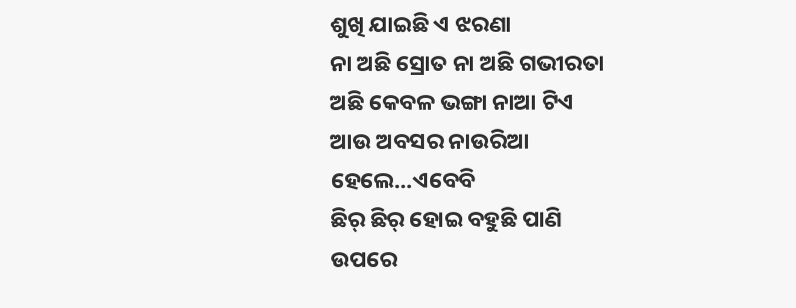ଶୁଖି ଯାଇଛି ଏ ଝରଣା
ନା ଅଛି ସ୍ରୋତ ନା ଅଛି ଗଭୀରତା
ଅଛି କେବଳ ଭଙ୍ଗା ନାଆ ଟିଏ
ଆଉ ଅବସର ନାଉରିଆ
ହେଲେ...ଏବେବି
ଛିର୍ ଛିର୍ ହୋଇ ବହୁଛି ପାଣି
ଉପରେ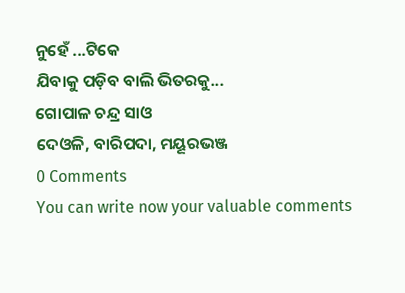ନୁହେଁ ...ଟିକେ
ଯିବାକୁ ପଡ଼ିବ ବାଲି ଭିତରକୁ...
ଗୋପାଳ ଚନ୍ଦ୍ର ସାଓ
ଦେଓଳି, ବାରିପଦା, ମୟୂରଭଞ୍ଜ
0 Comments
You can write now your valuable comments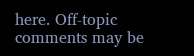here. Off-topic comments may be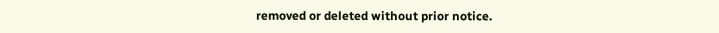removed or deleted without prior notice.